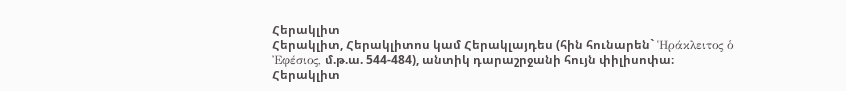Հերակլիտ
Հերակլիտ, Հերակլիտոս կամ Հերակլայդես (հին հունարեն` Ἡράκλειτος ὁ Ἐφέσιος, մ.թ.ա. 544-484), անտիկ դարաշրջանի հույն փիլիսոփա։
Հերակլիտ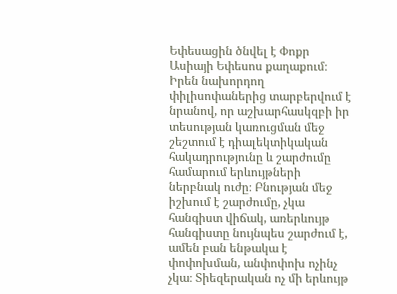Եփեսացին ծնվել է Փոքր Ասիայի Եփեսոս քաղաքում։
Իրեն նախորդող փիլիսոփաներից տարբերվում է նրանով, որ աշխարհասկզբի իր տեսության կառուցման մեջ շեշտում է դիալեկտիկական հակադրությունը և շարժումը համարում երևույթների ներբնակ ուժը։ Բնության մեջ իշխում է շարժումը, չկա հանգիստ վիճակ, առերևույթ հանգիստը նույնպես շարժում է, ամեն բան ենթակա է փոփոխման, անփոփոխ ոչինչ չկա։ Տիեզերական ոչ մի երևույթ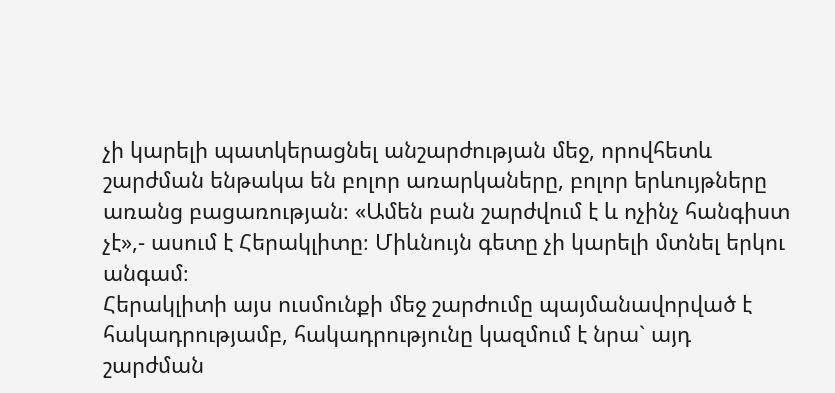չի կարելի պատկերացնել անշարժության մեջ, որովհետև շարժման ենթակա են բոլոր առարկաները, բոլոր երևույթները առանց բացառության։ «Ամեն բան շարժվում է և ոչինչ հանգիստ չէ»,- ասում է Հերակլիտը։ Միևնույն գետը չի կարելի մտնել երկու անգամ։
Հերակլիտի այս ուսմունքի մեջ շարժումը պայմանավորված է հակադրությամբ, հակադրությունը կազմում է նրա` այդ շարժման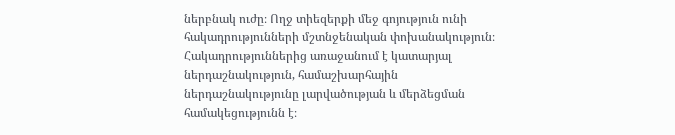ներբնակ ուժը։ Ողջ տիեզերքի մեջ գոյություն ունի հակադրությունների մշտնջենական փոխանակություն։ Հակադրություններից առաջանում է կատարյալ ներդաշնակություն, համաշխարհային ներդաշնակությունը լարվածության և մերձեցման համակեցությունն է։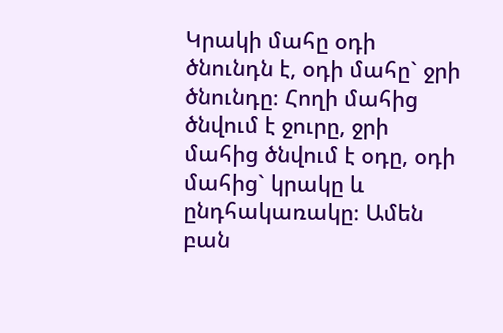Կրակի մահը օդի ծնունդն է, օդի մահը` ջրի ծնունդը։ Հողի մահից ծնվում է ջուրը, ջրի մահից ծնվում է օդը, օդի մահից` կրակը և ընդհակառակը։ Ամեն բան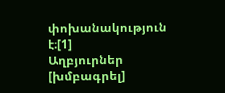փոխանակություն է։[1]
Աղբյուրներ [խմբագրել]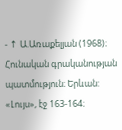- ↑ Ա.Առաքելյան (1968)։ Հունական գրականության պատմություն։ Երևան: «Լույս», էջ 163-164։